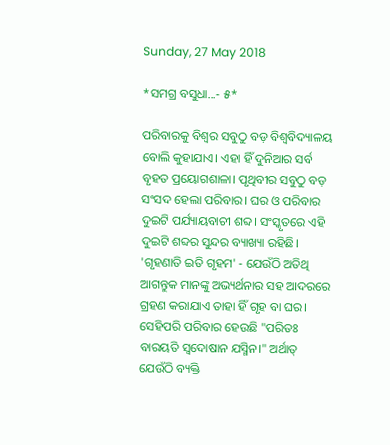Sunday, 27 May 2018

*ସମଗ୍ର ବସୁଧା...- ୫*

ପରିବାରକୁ ବିଶ୍ବର ସବୁଠୁ ବଡ଼ ବିଶ୍ୱବିଦ୍ୟାଳୟ ବୋଲି କୁହାଯାଏ। ଏହା ହିଁ ଦୁନିଆର ସର୍ବ ବୃହତ ପ୍ରୟୋଗଶାଳା। ପୃଥିବୀର ସବୁଠୁ ବଡ଼ ସଂସଦ ହେଲା ପରିବାର। ଘର ଓ ପରିବାର ଦୁଇଟି ପର୍ଯ୍ୟାୟବାଚୀ ଶବ୍ଦ। ସଂସ୍କୃତରେ ଏହି ଦୁଇଟି ଶବ୍ଦର ସୁନ୍ଦର ବ୍ୟାଖ୍ୟା ରହିଛି। 'ଗୃହଣାତି ଇତି ଗୃହମ' - ଯେଉଁଠି ଅତିଥି ଆଗନ୍ତୁକ ମାନଙ୍କୁ ଅଭ୍ୟର୍ଥନାର ସହ ଆଦରରେ ଗ୍ରହଣ କରାଯାଏ ତାହା ହିଁ ଗୃହ ବା ଘର। ସେହିପରି ପରିବାର ହେଉଛି "ପରିତଃ ବାରୟତି ସ୍ୱଦୋଷାନ ଯସ୍ମିନ।" ଅର୍ଥାତ୍ ଯେଉଁଠି ବ୍ୟକ୍ତି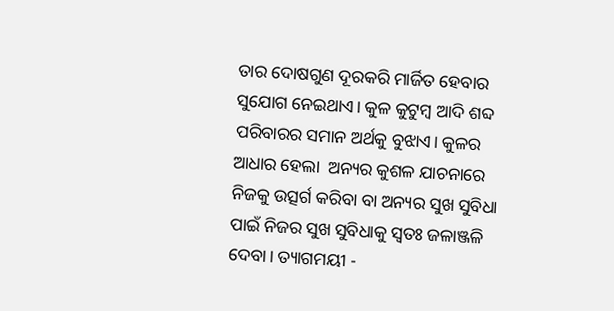ତାର ଦୋଷଗୁଣ ଦୂରକରି ମାର୍ଜିତ ହେବାର ସୁଯୋଗ ନେଇଥାଏ। କୁଳ କୁଟୁମ୍ବ ଆଦି ଶବ୍ଦ ପରିବାରର ସମାନ ଅର୍ଥକୁ ବୁଝାଏ। କୁଳର ଆଧାର ହେଲା  ଅନ୍ୟର କୁଶଳ ଯାଚନାରେ ନିଜକୁ ଉତ୍ସର୍ଗ କରିବା ବା ଅନ୍ୟର ସୁଖ ସୁବିଧା ପାଇଁ ନିଜର ସୁଖ ସୁବିଧାକୁ ସ୍ୱତଃ ଜଳାଞ୍ଜଳି ଦେବା। ତ୍ୟାଗମୟୀ -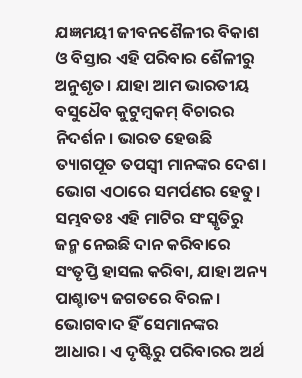ଯଜ୍ଞମୟୀ ଜୀବନଶୈଳୀର ବିକାଶ ଓ ବିସ୍ତାର ଏହି ପରିବାର ଶୈଳୀରୁ ଅନୁଶୃତ। ଯାହା ଆମ ଭାରତୀୟ ବସୁଧୈବ କୁଟୁମ୍ବକମ୍ ବିଚାରର ନିଦର୍ଶନ। ଭାରତ ହେଉଛି ତ୍ୟାଗପୂତ ତପସ୍ୱୀ ମାନଙ୍କର ଦେଶ। ଭୋଗ ଏଠାରେ ସମର୍ପଣର ହେତୁ। ସମ୍ଭବତଃ ଏହି ମାଟିର ସଂସ୍କୃତିରୁ ଜନ୍ମ ନେଇଛି ଦାନ କରିବାରେ ସଂତୃପ୍ତି ହାସଲ କରିବା, ଯାହା ଅନ୍ୟ ପାଶ୍ଚାତ୍ୟ ଜଗତରେ ବିରଳ। ଭୋଗବାଦ ହିଁ ସେମାନଙ୍କର ଆଧାର। ଏ ଦୃଷ୍ଟିରୁ ପରିବାରର ଅର୍ଥ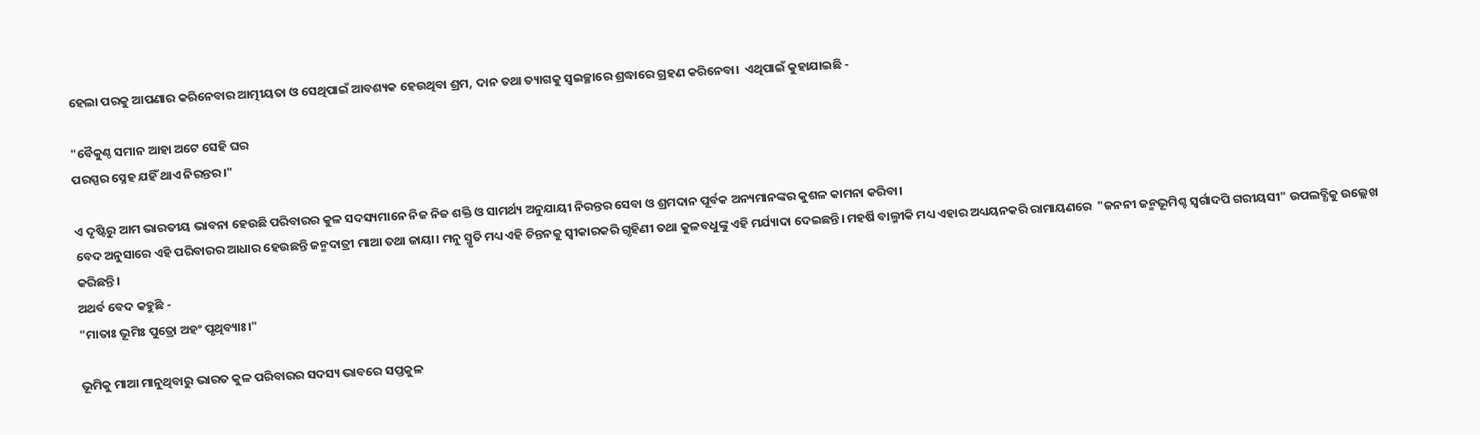ହେଲା ପରକୁ ଆପଣାର କରିନେବାର ଆତ୍ମୀୟତା ଓ ସେଥିପାଇଁ ଆବଶ୍ୟକ ହେଉଥିବା ଶ୍ରମ, ଦାନ ତଥା ତ୍ୟାଗକୁ ସ୍ୱଇଚ୍ଛାରେ ଶ୍ରଦ୍ଧାରେ ଗ୍ରହଣ କରିନେବା।  ଏଥିପାଇଁ କୁହାଯାଇଛି -

"ବୈକୁଣ୍ଠ ସମାନ ଆହା ଅଟେ ସେହି ଘର
ପରସ୍ପର ସ୍ନେହ ଯହିଁ ଥାଏ ନିରନ୍ତର।"

ଏ ଦୃଷ୍ଟିରୁ ଆମ ଭାରତୀୟ ଭାବନା ହେଉଛି ପରିବାରର କୁଳ ସଦସ୍ୟମାନେ ନିଜ ନିଜ ଶକ୍ତି ଓ ସାମର୍ଥ୍ୟ ଅନୁଯାୟୀ ନିରନ୍ତର ସେବା ଓ ଶ୍ରମଦାନ ପୂର୍ବକ ଅନ୍ୟମାନଙ୍କର କୁଶଳ କାମନା କରିବା।
ବେଦ ଅନୁସାରେ ଏହି ପରିବାରର ଆଧାର ହେଉଛନ୍ତି ଜନ୍ମଦାତ୍ରୀ ମାଆ ତଥା ଜାୟା। ମନୁ ସ୍ମୃତି ମଧ୍ୟ ଏହି ଚିନ୍ତନକୁ ସ୍ୱୀକାରକରି ଗୃହିଣୀ ତଥା କୁଳବଧୁଙ୍କୁ ଏହି ମର୍ଯ୍ୟାଦା ଦେଇଛନ୍ତି। ମହର୍ଷି ବାଲ୍ମୀକି ମଧ୍ୟ ଏହାର ଅଧ୍ୟୟନକରି ରାମାୟଣରେ  "ଜନନୀ ଜନ୍ମଭୂମିଶ୍ଚ ସ୍ୱର୍ଗାଦପି ଗରୀୟସୀ" ଉପଲବ୍ଧିକୁ ଉଲ୍ଲେଖ କରିଛନ୍ତି।
ଅଥର୍ବ ବେଦ କହୁଛି -
"ମାତାଃ ଭୂମିଃ ପୁତ୍ରୋ ଅହଂ ପୃଥିବ୍ୟାଃ।"

ଭୂମିକୁ ମାଆ ମାନୁଥିବାରୁ ଭାରତ କୁଳ ପରିବାରର ସଦସ୍ୟ ଭାବରେ ସପ୍ତକୁଳ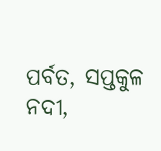ପର୍ବତ, ସପ୍ତକୁଳ ନଦୀ,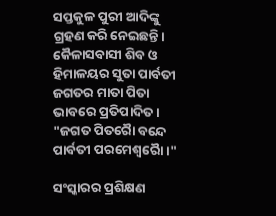ସପ୍ତକୁଳ ପୁରୀ ଆଦିଙ୍କୁ ଗ୍ରହଣ କରି ନେଇଛନ୍ତି। କୈଳାସବାସୀ ଶିବ ଓ ହିମାଳୟର ସୁତା ପାର୍ବତୀ ଜଗତର ମାତା ପିତା ଭାବରେ ପ୍ରତିପାଦିତ। "ଜଗତ ପିତରୋୖ ବନ୍ଦେ ପାର୍ବତୀ ପରମେଶ୍ୱରୋୖ।"

ସଂସ୍କାରର ପ୍ରଶିକ୍ଷଣ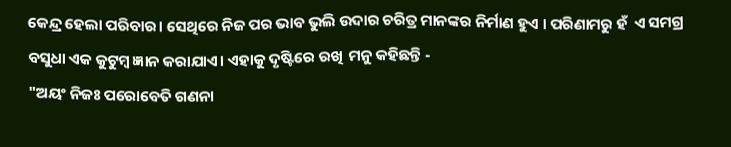କେନ୍ଦ୍ର ହେଲା ପରିବାର। ସେଥିରେ ନିଜ ପର ଭାବ ଭୁଲି ଉଦାର ଚରିତ୍ର ମାନଙ୍କର ନିର୍ମାଣ ହୁଏ । ପରିଣାମରୁ ହଁ  ଏ ସମଗ୍ର ବସୁଧା ଏକ କୁଟୁମ୍ବ ଜ୍ଞାନ କରାଯାଏ। ଏହାକୁ ଦୃଷ୍ଟିରେ ରଖି  ମନୁ କହିଛନ୍ତି -
"ଅୟଂ ନିଜଃ ପରୋବେତି ଗଣନା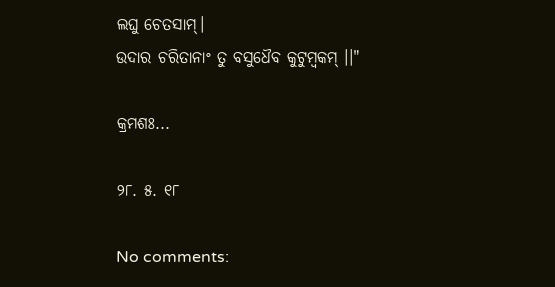ଲଘୁ ଚେତସାମ୍।
ଉଦାର ଚରିତାନାଂ ତୁ ବସୁଧୈବ କୁଟୁମ୍ବକମ୍ ।।"

କ୍ରମଶଃ...

୨୮. ୫. ୧୮

No comments: